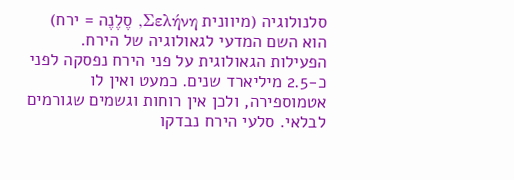סלנולוגיה (מיוונית Σελήνη, סֶלֶנֶה = ירח) הוא השם המדעי לגאולוגיה של הירח.
הפעילות הגאולוגית על פני הירח נפסקה לפני כ-2.5 מיליארד שנים. כמעט ואין לו אטמוספירה, ולכן אין רוחות וגשמים שגורמים לבלאי. סלעי הירח נבדקו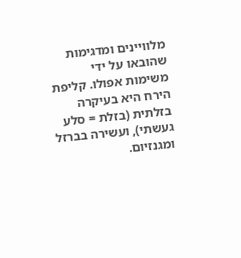מלוויינים ומדגימות שהובאו על ידי משימות אפולו. קליפת הירח היא בעיקרה בזלתית (בזלת = סלע געשתי), ועשירה בברזל ומגנזיום.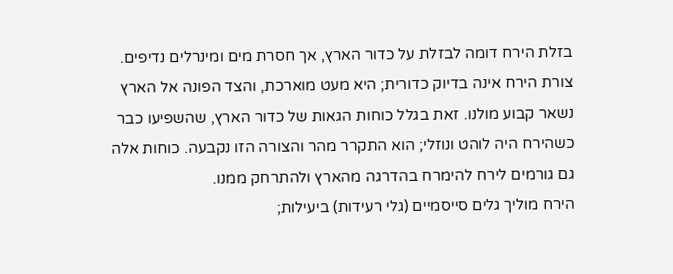בזלת הירח דומה לבזלת על כדור הארץ, אך חסרת מים ומינרלים נדיפים.
צורת הירח אינה בדיוק כדורית; היא מעט מוארכת, והצד הפונה אל הארץ נשאר קבוע מולנו. זאת בגלל כוחות הגאות של כדור הארץ, שהשפיעו כבר כשהירח היה לוהט ונוזלי; הוא התקרר מהר והצורה הזו נקבעה. כוחות אלה גם גורמים לירח להימרח בהדרגה מהארץ ולהתרחק ממנו.
הירח מוליך גלים סייסמיים (גלי רעידות) ביעילות;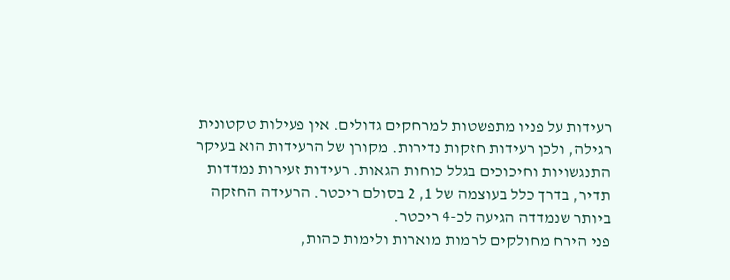רעידות על פניו מתפשטות למרחקים גדולים. אין פעילות טקטונית רגילה, ולכן רעידות חזקות נדירות. מקורן של הרעידות הוא בעיקר התנגשויות וחיכוכים בגלל כוחות הגאות. רעידות זעירות נמדדות תדיר, בדרך כלל בעוצמה של 1, 2 בסולם ריכטר. הרעידה החזקה ביותר שנמדדה הגיעה לכ-4 ריכטר.
פני הירח מחולקים לרמות מוארות ולימות כהות,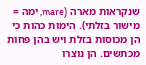שנקראות מארה (mare, ימה = מישור בזלתי). הימות כהות כי הן מכוסות בזלת ויש בהן פחות מכתשים. הן נוצרו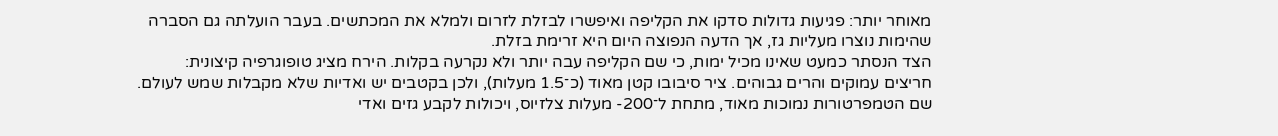מאוחר יותר: פגיעות גדולות סדקו את הקליפה ואיפשרו לבזלת לזרום ולמלא את המכתשים. בעבר הועלתה גם הסברה שהימות נוצרו מעליות גז, אך הדעה הנפוצה היום היא זרימת בזלת.
הצד הנסתר כמעט שאינו מכיל ימות, כי שם הקליפה עבה יותר ולא נקרעה בקלות. הירח מציג טופוגרפיה קיצונית: חריצים עמוקים והרים גבוהים. ציר סיבובו קטן מאוד (כ־1.5 מעלות), ולכן בקטבים יש ואדיות שלא מקבלות שמש לעולם. שם הטמפרטורות נמוכות מאוד, מתחת ל־200- מעלות צלזיוס, ויכולות לקבע גזים ואדי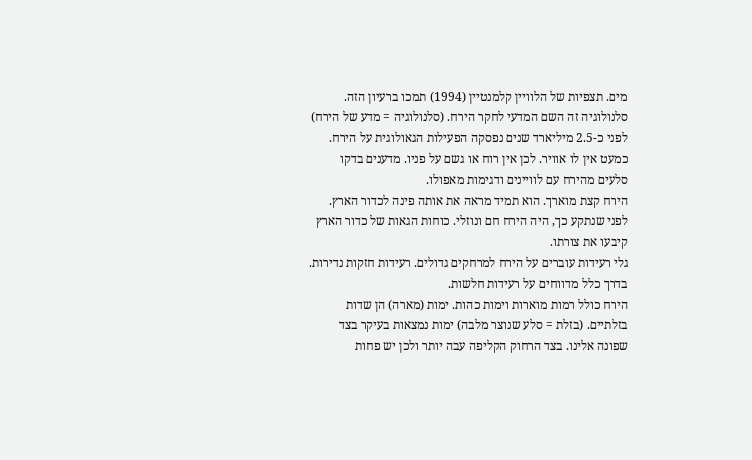מים. תצפיות של הלוויין קלמנטיין (1994) תמכו ברעיון הזה.
סלנולוגיה זה השם המדעי לחקר הירח. (סלנולוגיה = מדע של הירח)
לפני כ-2.5 מיליארד שנים נפסקה הפעילות הגאולוגית על הירח. כמעט אין לו אוויר. לכן אין רוח או גשם על פניו. מדענים בדקו סלעים מהירח עם לוויינים ודגימות מאפולו.
הירח קצת מוארך. הוא תמיד מראה את אותה פינה לכדור הארץ. לפני שנתקע כך, היה הירח חם ונוזלי. כוחות הגאות של כדור הארץ קיבעו את צורתו.
גלי רעידות עוברים על הירח למרחקים גדולים. רעידות חזקות נדירות. בדרך כלל מדווחים על רעידות חלשות.
הירח כולל רמות מוארות וימות כהות. ימות (מארה) הן שדות בזלתיים. (בזלת = סלע שנוצר מלבה) ימות נמצאות בעיקר בצד שפונה אלינו. בצד הרחוק הקליפה עבה יותר ולכן יש פחות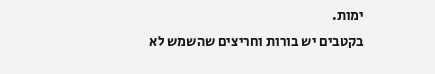ימות.
בקטבים יש בורות וחריצים שהשמש לא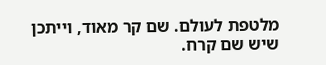מלטפת לעולם. שם קר מאוד, וייתכן שיש שם קרח.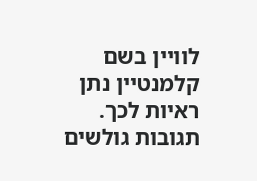לוויין בשם קלמנטיין נתן ראיות לכך.
תגובות גולשים